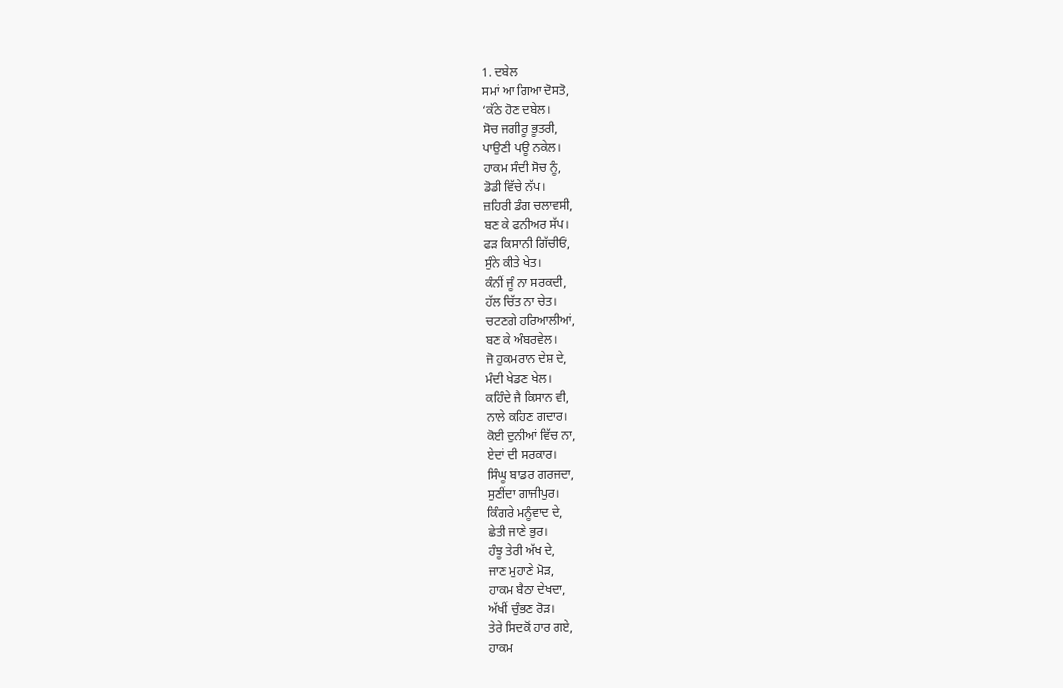1. ਦਬੇਲ
ਸਮਾਂ ਆ ਗਿਆ ਦੋਸਤੋ,
‘ਕੱਠੇ ਹੋਣ ਦਬੇਲ।
ਸੋਚ ਜਗੀਰੂ ਭੂਤਰੀ,
ਪਾਉਣੀ ਪਊ ਨਕੇਲ।
ਹਾਕਮ ਸੰਦੀ ਸੋਚ ਨੂੰ,
ਡੋਡੀ ਵਿੱਚੇ ਨੱਪ।
ਜ਼ਹਿਰੀ ਡੰਗ ਚਲਾਵਸੀ,
ਬਣ ਕੇ ਫਨੀਅਰ ਸੱਪ।
ਫੜ ਕਿਸਾਨੀ ਗਿੱਚੀਓਂ,
ਸੁੰਨੇ ਕੀਤੇ ਖੇਤ।
ਕੰਨੀਂ ਜੂੰ ਨਾ ਸਰਕਦੀ,
ਹੱਲ ਚਿੱਤ ਨਾ ਚੇਤ।
ਚਟਣਗੇ ਹਰਿਆਲੀਆਂ,
ਬਣ ਕੇ ਅੰਬਰਵੇਲ।
ਜੋ ਹੁਕਮਰਾਨ ਦੇਸ਼ ਦੇ,
ਮੰਦੀ ਖੇਡਣ ਖੇਲ।
ਕਹਿੰਦੇ ਜੈ ਕਿਸਾਨ ਵੀ,
ਨਾਲੇ ਕਹਿਣ ਗਦਾਰ।
ਕੋਈ ਦੁਨੀਆਂ ਵਿੱਚ ਨਾ,
ਏਦਾਂ ਦੀ ਸਰਕਾਰ।
ਸਿੰਘੂ ਬਾਡਰ ਗਰਜਦਾ,
ਸੁਣੀਂਦਾ ਗਾਜੀਪੁਰ।
ਕਿੰਗਰੇ ਮਨੂੰਵਾਦ ਦੇ,
ਛੇਤੀ ਜਾਣੇ ਭੁਰ।
ਹੰਝੂ ਤੇਰੀ ਅੱਖ ਦੇ,
ਜਾਣ ਮੁਹਾਣੇ ਮੋੜ,
ਹਾਕਮ ਬੈਠਾ ਦੇਖਦਾ,
ਅੱਖੀਂ ਚੁੰਭਣ ਰੋੜ।
ਤੇਰੇ ਸਿਦਕੋਂ ਹਾਰ ਗਏ,
ਹਾਕਮ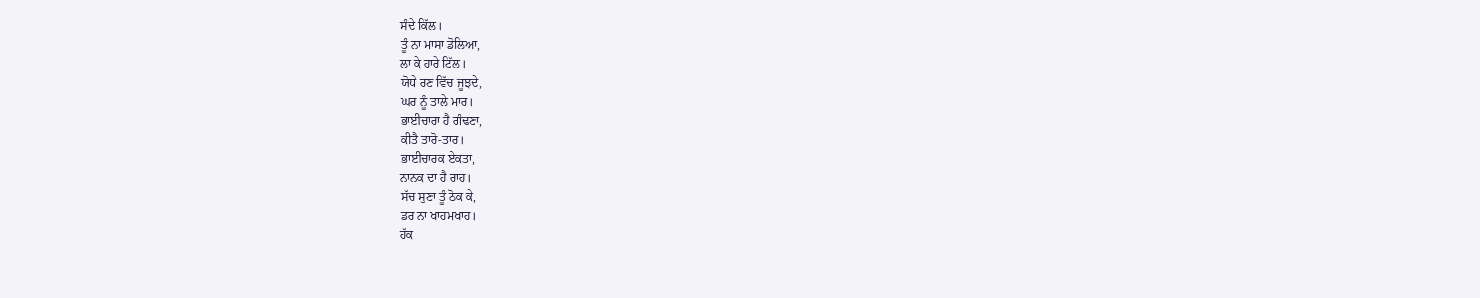ਸੰਦੇ ਕਿੱਲ।
ਤੂੰ ਨਾ ਮਾਸਾ ਡੋਲਿਆ,
ਲਾ ਕੇ ਹਾਰੇ ਟਿੱਲ।
ਯੋਧੇ ਰਣ ਵਿੱਚ ਜੂਝਦੇ,
ਘਰ ਨੂੰ ਤਾਲੇ ਮਾਰ।
ਭਾਈਚਾਰਾ ਹੈ ਗੰਢਣਾ,
ਕੀਤੈ ਤਾਰੋ-ਤਾਰ।
ਭਾਈਚਾਰਕ ਏਕਤਾ,
ਨਾਨਕ ਦਾ ਹੈ ਰਾਹ।
ਸੱਚ ਸੁਣਾ ਤੂੰ ਠੋਕ ਕੇ,
ਡਰ ਨਾ ਖਾਹਮਖਾਹ।
ਹੱਕ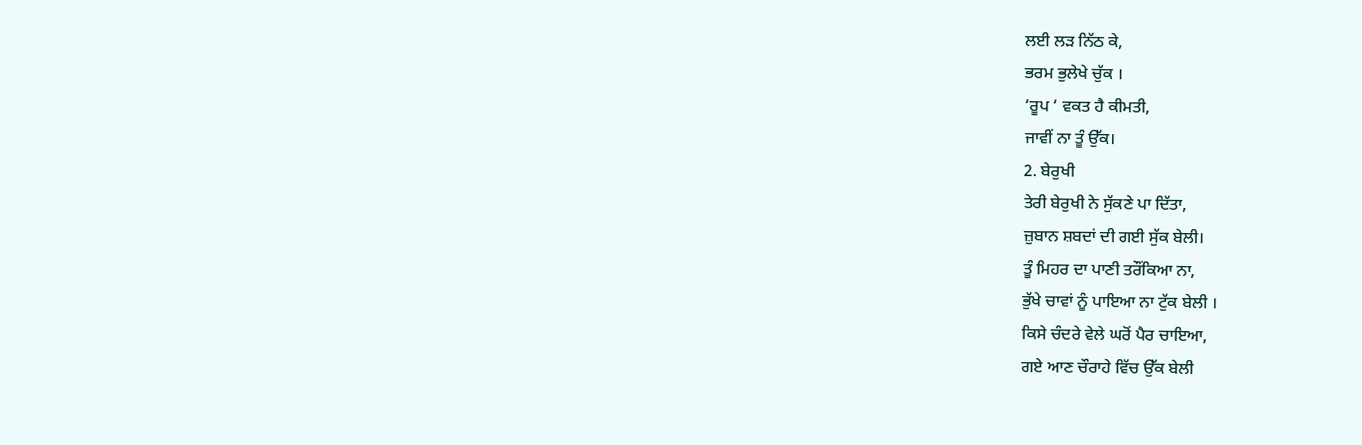ਲਈ ਲੜ ਨਿੱਠ ਕੇ,
ਭਰਮ ਭੁਲੇਖੇ ਚੁੱਕ ।
‘ਰੂਪ ‘ ਵਕਤ ਹੈ ਕੀਮਤੀ,
ਜਾਵੀਂ ਨਾ ਤੂੰ ਉੱਕ।
2. ਬੇਰੁਖੀ
ਤੇਰੀ ਬੇਰੁਖੀ ਨੇ ਸੁੱਕਣੇ ਪਾ ਦਿੱਤਾ,
ਜ਼ੁਬਾਨ ਸ਼ਬਦਾਂ ਦੀ ਗਈ ਸੁੱਕ ਬੇਲੀ।
ਤੂੰ ਮਿਹਰ ਦਾ ਪਾਣੀ ਤਰੌਂਕਿਆ ਨਾ,
ਭੁੱਖੇ ਚਾਵਾਂ ਨੂੰ ਪਾਇਆ ਨਾ ਟੁੱਕ ਬੇਲੀ ।
ਕਿਸੇ ਚੰਦਰੇ ਵੇਲੇ ਘਰੋਂ ਪੈਰ ਚਾਇਆ,
ਗਏ ਆਣ ਚੌਰਾਹੇ ਵਿੱਚ ਉੱਕ ਬੇਲੀ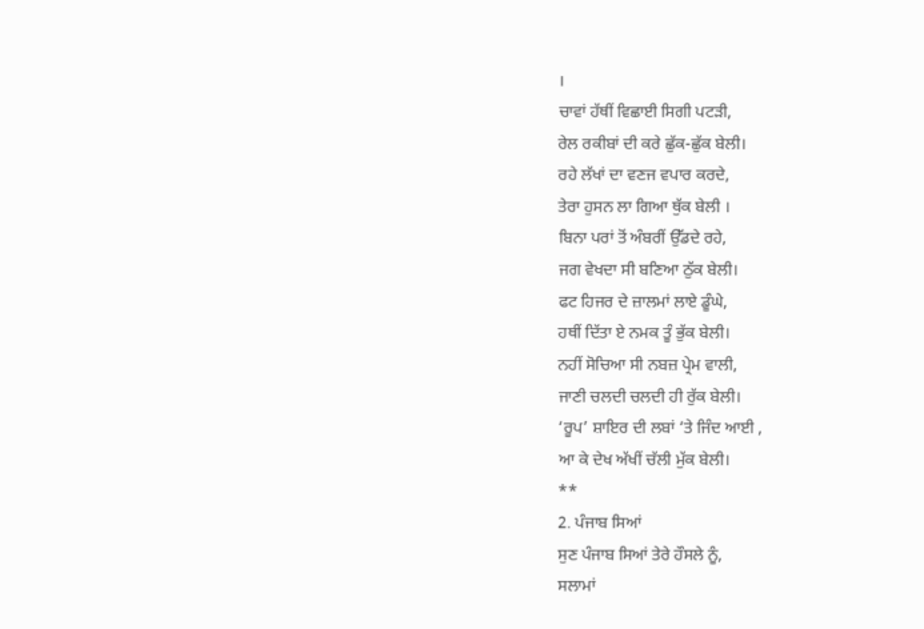।
ਚਾਵਾਂ ਹੱਥੀਂ ਵਿਛਾਈ ਸਿਗੀ ਪਟੜੀ,
ਰੇਲ ਰਕੀਬਾਂ ਦੀ ਕਰੇ ਛੁੱਕ-ਛੁੱਕ ਬੇਲੀ।
ਰਹੇ ਲੱਖਾਂ ਦਾ ਵਣਜ ਵਪਾਰ ਕਰਦੇ,
ਤੇਰਾ ਹੁਸਨ ਲਾ ਗਿਆ ਥੁੱਕ ਬੇਲੀ ।
ਬਿਨਾ ਪਰਾਂ ਤੋਂ ਅੰਬਰੀਂ ਉੱਡਦੇ ਰਹੇ,
ਜਗ ਵੇਖਦਾ ਸੀ ਬਣਿਆ ਠੁੱਕ ਬੇਲੀ।
ਫਟ ਹਿਜਰ ਦੇ ਜ਼ਾਲਮਾਂ ਲਾਏ ਡੂੰਘੇ,
ਹਥੀਂ ਦਿੱਤਾ ਏ ਨਮਕ ਤੂੰ ਭੁੱਕ ਬੇਲੀ।
ਨਹੀਂ ਸੋਚਿਆ ਸੀ ਨਬਜ਼ ਪ੍ਰੇਮ ਵਾਲੀ,
ਜਾਣੀ ਚਲਦੀ ਚਲਦੀ ਹੀ ਰੁੱਕ ਬੇਲੀ।
‘ਰੂਪ’ ਸ਼ਾਇਰ ਦੀ ਲਬਾਂ ‘ਤੇ ਜਿੰਦ ਆਈ ,
ਆ ਕੇ ਦੇਖ ਅੱਖੀਂ ਚੱਲੀ ਮੁੱਕ ਬੇਲੀ।
**
2. ਪੰਜਾਬ ਸਿਆਂ
ਸੁਣ ਪੰਜਾਬ ਸਿਆਂ ਤੇਰੇ ਹੌਸਲੇ ਨੂੰ,
ਸਲਾਮਾਂ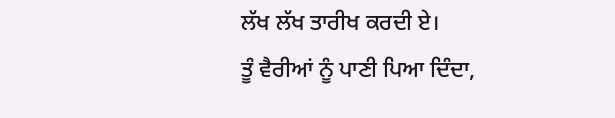ਲੱਖ ਲੱਖ ਤਾਰੀਖ ਕਰਦੀ ਏ।
ਤੂੰ ਵੈਰੀਆਂ ਨੂੰ ਪਾਣੀ ਪਿਆ ਦਿੰਦਾ,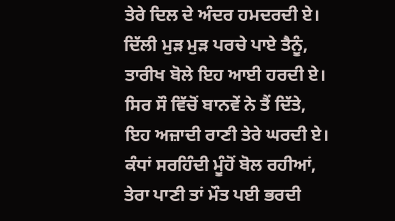ਤੇਰੇ ਦਿਲ ਦੇ ਅੰਦਰ ਹਮਦਰਦੀ ਏ।
ਦਿੱਲੀ ਮੁੜ ਮੁੜ ਪਰਚੇ ਪਾਏ ਤੈਨੂੰ,
ਤਾਰੀਖ ਬੋਲੇ ਇਹ ਆਈ ਹਰਦੀ ਏ।
ਸਿਰ ਸੌ ਵਿੱਚੋਂ ਬਾਨਵੇਂ ਨੇ ਤੈਂ ਦਿੱਤੇ,
ਇਹ ਅਜ਼ਾਦੀ ਰਾਣੀ ਤੇਰੇ ਘਰਦੀ ਏ।
ਕੰਧਾਂ ਸਰਹਿੰਦੀ ਮੂੰਹੋਂ ਬੋਲ ਰਹੀਆਂ,
ਤੇਰਾ ਪਾਣੀ ਤਾਂ ਮੌਤ ਪਈ ਭਰਦੀ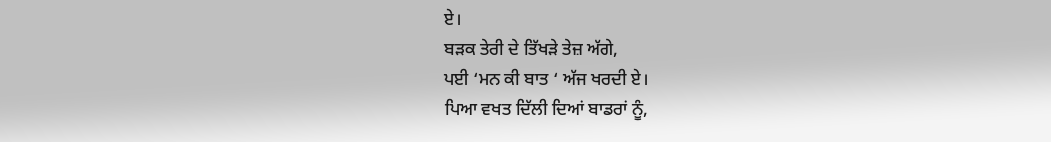ਏ।
ਬੜਕ ਤੇਰੀ ਦੇ ਤਿੱਖੜੇ ਤੇਜ਼ ਅੱਗੇ,
ਪਈ ‘ਮਨ ਕੀ ਬਾਤ ‘ ਅੱਜ ਖਰਦੀ ਏ।
ਪਿਆ ਵਖਤ ਦਿੱਲੀ ਦਿਆਂ ਬਾਡਰਾਂ ਨੂੰ,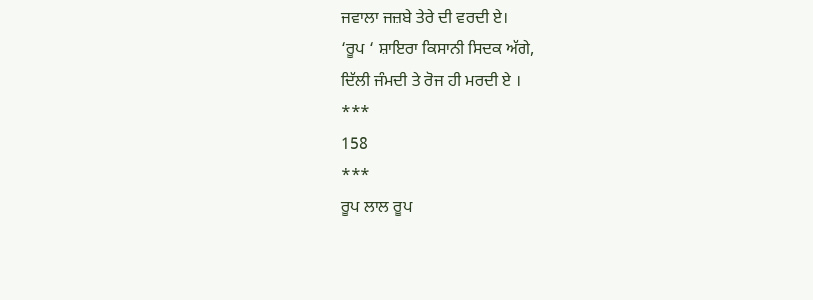ਜਵਾਲਾ ਜਜ਼ਬੇ ਤੇਰੇ ਦੀ ਵਰਦੀ ਏ।
‘ਰੂਪ ‘ ਸ਼ਾਇਰਾ ਕਿਸਾਨੀ ਸਿਦਕ ਅੱਗੇ,
ਦਿੱਲੀ ਜੰਮਦੀ ਤੇ ਰੋਜ ਹੀ ਮਰਦੀ ਏ ।
***
158
***
ਰੂਪ ਲਾਲ ਰੂਪ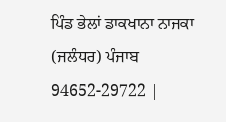ਪਿੰਡ ਭੇਲਾਂ ਡਾਕਖਾਨਾ ਨਾਜਕਾ
(ਜਲੰਧਰ) ਪੰਜਾਬ
94652-29722 |